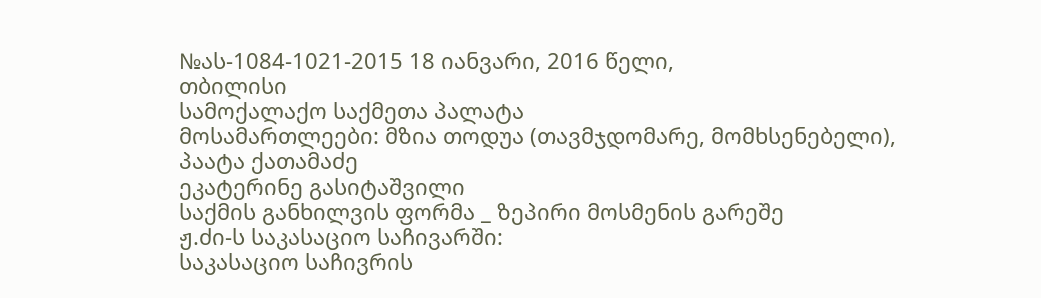№ას-1084-1021-2015 18 იანვარი, 2016 წელი,
თბილისი
სამოქალაქო საქმეთა პალატა
მოსამართლეები: მზია თოდუა (თავმჯდომარე, მომხსენებელი),
პაატა ქათამაძე
ეკატერინე გასიტაშვილი
საქმის განხილვის ფორმა _ ზეპირი მოსმენის გარეშე
ჟ.ძი-ს საკასაციო საჩივარში:
საკასაციო საჩივრის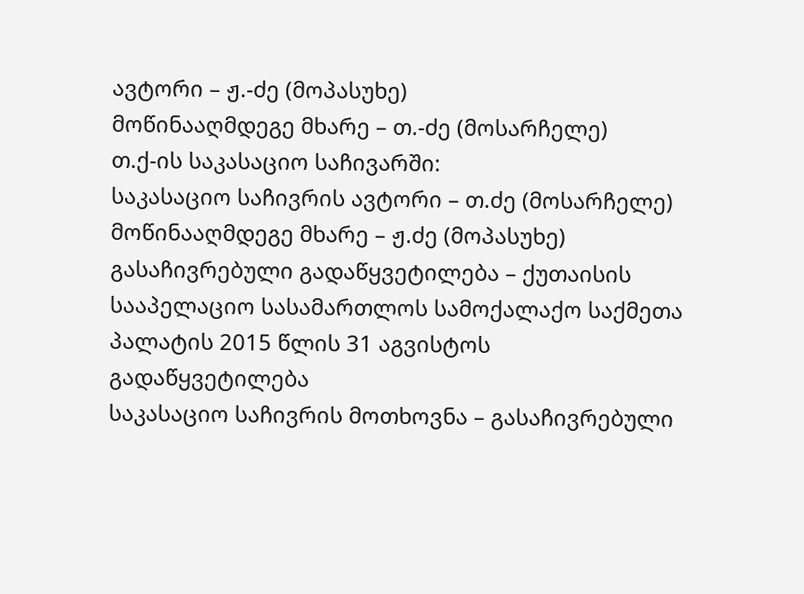ავტორი – ჟ.-ძე (მოპასუხე)
მოწინააღმდეგე მხარე – თ.-ძე (მოსარჩელე)
თ.ქ-ის საკასაციო საჩივარში:
საკასაციო საჩივრის ავტორი – თ.ძე (მოსარჩელე)
მოწინააღმდეგე მხარე – ჟ.ძე (მოპასუხე)
გასაჩივრებული გადაწყვეტილება – ქუთაისის სააპელაციო სასამართლოს სამოქალაქო საქმეთა პალატის 2015 წლის 31 აგვისტოს გადაწყვეტილება
საკასაციო საჩივრის მოთხოვნა – გასაჩივრებული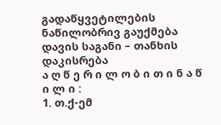გადაწყვეტილების ნაწილობრივ გაუქმება
დავის საგანი – თანხის დაკისრება
ა ღ წ ე რ ი ლ ო ბ ი თ ი ნ ა წ ი ლ ი :
1. თ.ქ-ემ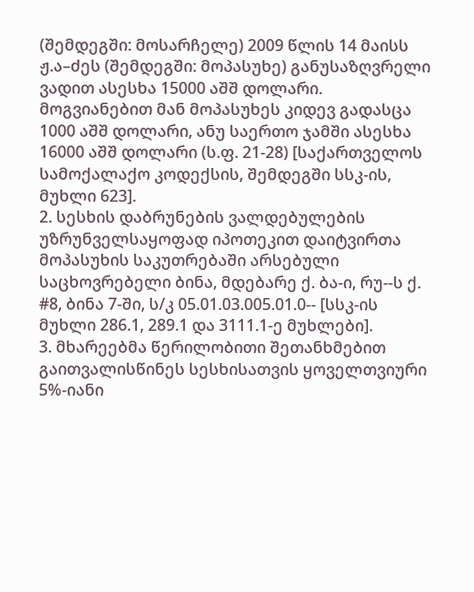(შემდეგში: მოსარჩელე) 2009 წლის 14 მაისს ჟ.ა–ძეს (შემდეგში: მოპასუხე) განუსაზღვრელი ვადით ასესხა 15000 აშშ დოლარი. მოგვიანებით მან მოპასუხეს კიდევ გადასცა 1000 აშშ დოლარი, ანუ საერთო ჯამში ასესხა 16000 აშშ დოლარი (ს.ფ. 21-28) [საქართველოს სამოქალაქო კოდექსის, შემდეგში სსკ-ის, მუხლი 623].
2. სესხის დაბრუნების ვალდებულების უზრუნველსაყოფად იპოთეკით დაიტვირთა მოპასუხის საკუთრებაში არსებული საცხოვრებელი ბინა, მდებარე ქ. ბა-ი, რუ--ს ქ. #8, ბინა 7-ში, ს/კ 05.01.03.005.01.0-- [სსკ-ის მუხლი 286.1, 289.1 და 3111.1-ე მუხლები].
3. მხარეებმა წერილობითი შეთანხმებით გაითვალისწინეს სესხისათვის ყოველთვიური 5%-იანი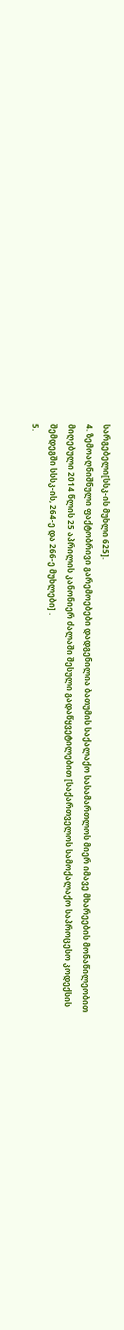სარგებელი[სსკ-ის მუხლი 625].
4. ზემოაღნიშნული ფაქტობრივი გარემოებები დადგენილია ბათუმის საქალაქო სასამართლოს მიერ იმავე მხარეების მონაწილეობით მიღებული 2014 წლის 25 აპრილის კანონიერ ძალაში შესული გადაწყვეტილებით [საქართველოს სამოქალაქო საპროცესო კოდექსის შემდეგში სსსკ-ის, 264-ე და 266-ე მუხლები] .
5.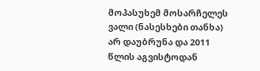მოპასუხემ მოსარჩელეს ვალი (ნასესხები თანხა) არ დაუბრუნა და 2011 წლის აგვისტოდან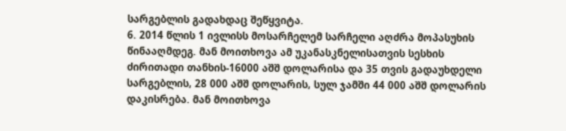სარგებლის გადახდაც შეწყვიტა.
6. 2014 წლის 1 ივლისს მოსარჩელემ სარჩელი აღძრა მოპასუხის წინააღმდეგ. მან მოითხოვა ამ უკანასკნელისათვის სესხის ძირითადი თანხის-16000 აშშ დოლარისა და 35 თვის გადაუხდელი სარგებლის, 28 000 აშშ დოლარის, სულ ჯამში 44 000 აშშ დოლარის დაკისრება. მან მოითხოვა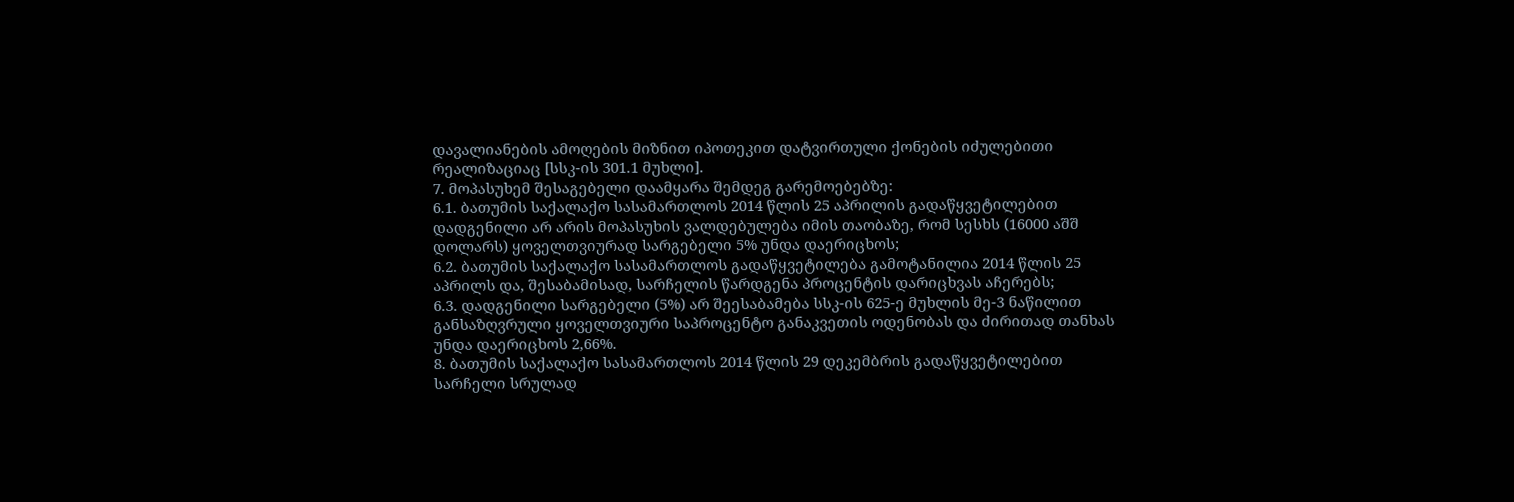დავალიანების ამოღების მიზნით იპოთეკით დატვირთული ქონების იძულებითი რეალიზაციაც [სსკ-ის 301.1 მუხლი].
7. მოპასუხემ შესაგებელი დაამყარა შემდეგ გარემოებებზე:
6.1. ბათუმის საქალაქო სასამართლოს 2014 წლის 25 აპრილის გადაწყვეტილებით დადგენილი არ არის მოპასუხის ვალდებულება იმის თაობაზე, რომ სესხს (16000 აშშ დოლარს) ყოველთვიურად სარგებელი 5% უნდა დაერიცხოს;
6.2. ბათუმის საქალაქო სასამართლოს გადაწყვეტილება გამოტანილია 2014 წლის 25 აპრილს და, შესაბამისად, სარჩელის წარდგენა პროცენტის დარიცხვას აჩერებს;
6.3. დადგენილი სარგებელი (5%) არ შეესაბამება სსკ-ის 625-ე მუხლის მე-3 ნაწილით განსაზღვრული ყოველთვიური საპროცენტო განაკვეთის ოდენობას და ძირითად თანხას უნდა დაერიცხოს 2,66%.
8. ბათუმის საქალაქო სასამართლოს 2014 წლის 29 დეკემბრის გადაწყვეტილებით სარჩელი სრულად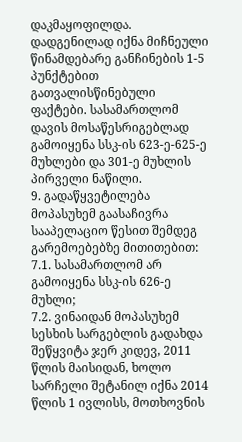დაკმაყოფილდა. დადგენილად იქნა მიჩნეული წინამდებარე განჩინების 1-5 პუნქტებით გათვალისწინებული ფაქტები. სასამართლომ დავის მოსაწესრიგებლად გამოიყენა სსკ-ის 623-ე-625-ე მუხლები და 301-ე მუხლის პირველი ნაწილი.
9. გადაწყვეტილება მოპასუხემ გაასაჩივრა სააპელაციო წესით შემდეგ გარემოებებზე მითითებით:
7.1. სასამართლომ არ გამოიყენა სსკ-ის 626-ე მუხლი;
7.2. ვინაიდან მოპასუხემ სესხის სარგებლის გადახდა შეწყვიტა ჯერ კიდევ, 2011 წლის მაისიდან, ხოლო სარჩელი შეტანილ იქნა 2014 წლის 1 ივლისს, მოთხოვნის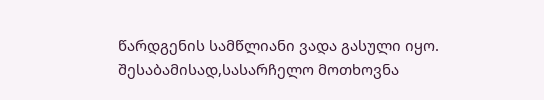წარდგენის სამწლიანი ვადა გასული იყო. შესაბამისად,სასარჩელო მოთხოვნა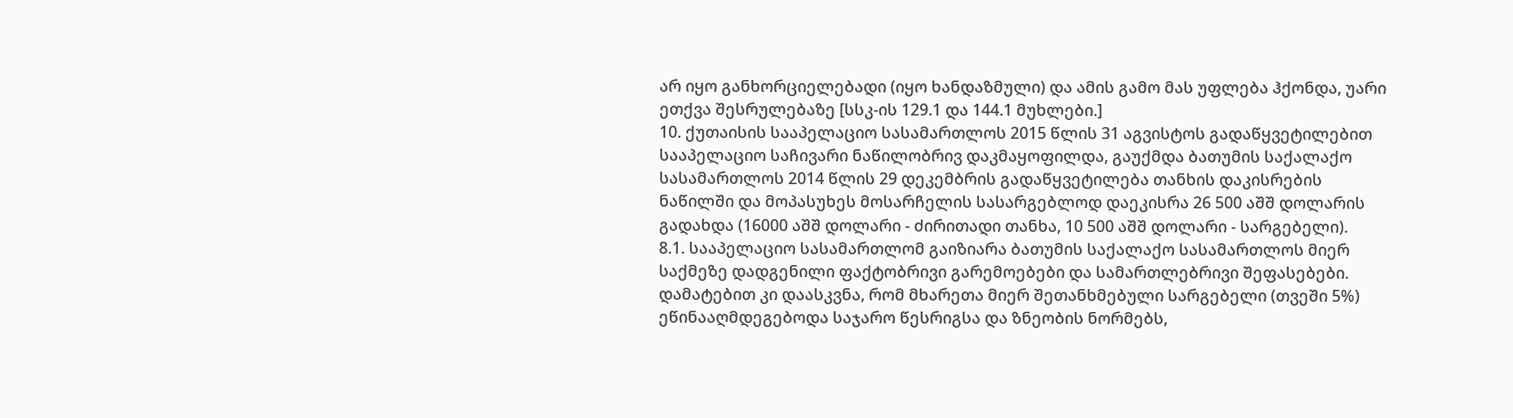არ იყო განხორციელებადი (იყო ხანდაზმული) და ამის გამო მას უფლება ჰქონდა, უარი ეთქვა შესრულებაზე [სსკ-ის 129.1 და 144.1 მუხლები.]
10. ქუთაისის სააპელაციო სასამართლოს 2015 წლის 31 აგვისტოს გადაწყვეტილებით სააპელაციო საჩივარი ნაწილობრივ დაკმაყოფილდა, გაუქმდა ბათუმის საქალაქო სასამართლოს 2014 წლის 29 დეკემბრის გადაწყვეტილება თანხის დაკისრების ნაწილში და მოპასუხეს მოსარჩელის სასარგებლოდ დაეკისრა 26 500 აშშ დოლარის გადახდა (16000 აშშ დოლარი - ძირითადი თანხა, 10 500 აშშ დოლარი - სარგებელი).
8.1. სააპელაციო სასამართლომ გაიზიარა ბათუმის საქალაქო სასამართლოს მიერ საქმეზე დადგენილი ფაქტობრივი გარემოებები და სამართლებრივი შეფასებები. დამატებით კი დაასკვნა, რომ მხარეთა მიერ შეთანხმებული სარგებელი (თვეში 5%) ეწინააღმდეგებოდა საჯარო წესრიგსა და ზნეობის ნორმებს,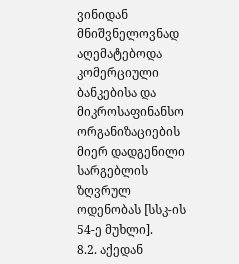ვინიდან მნიშვნელოვნად აღემატებოდა კომერციული ბანკებისა და მიკროსაფინანსო ორგანიზაციების მიერ დადგენილი სარგებლის ზღვრულ ოდენობას [სსკ-ის 54-ე მუხლი].
8.2. აქედან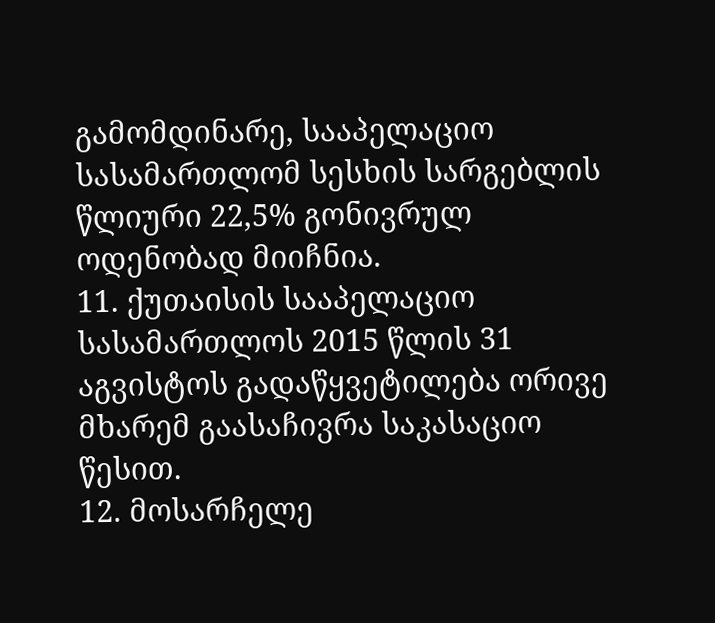გამომდინარე, სააპელაციო სასამართლომ სესხის სარგებლის წლიური 22,5% გონივრულ ოდენობად მიიჩნია.
11. ქუთაისის სააპელაციო სასამართლოს 2015 წლის 31 აგვისტოს გადაწყვეტილება ორივე მხარემ გაასაჩივრა საკასაციო წესით.
12. მოსარჩელე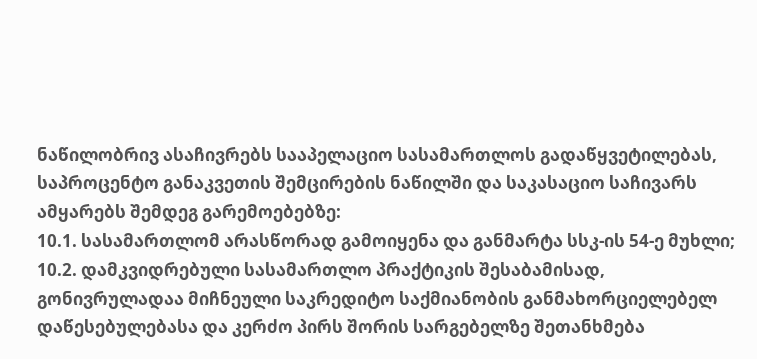ნაწილობრივ ასაჩივრებს სააპელაციო სასამართლოს გადაწყვეტილებას, საპროცენტო განაკვეთის შემცირების ნაწილში და საკასაციო საჩივარს ამყარებს შემდეგ გარემოებებზე:
10.1. სასამართლომ არასწორად გამოიყენა და განმარტა სსკ-ის 54-ე მუხლი;
10.2. დამკვიდრებული სასამართლო პრაქტიკის შესაბამისად, გონივრულადაა მიჩნეული საკრედიტო საქმიანობის განმახორციელებელ დაწესებულებასა და კერძო პირს შორის სარგებელზე შეთანხმება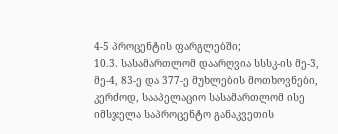4-5 პროცენტის ფარგლებში;
10.3. სასამართლომ დაარღვია სსსკ-ის მე-3, მე-4, 83-ე და 377-ე მუხლების მოთხოვნები, კერძოდ, სააპელაციო სასამართლომ ისე იმსჯელა საპროცენტო განაკვეთის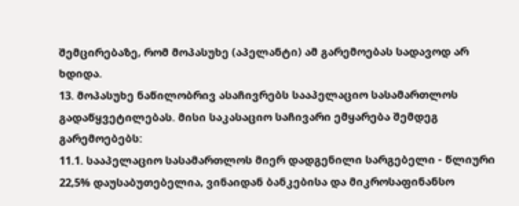შემცირებაზე, რომ მოპასუხე (აპელანტი) ამ გარემოებას სადავოდ არ ხდიდა.
13. მოპასუხე ნაწილობრივ ასაჩივრებს სააპელაციო სასამართლოს გადაწყვეტილებას. მისი საკასაციო საჩივარი ემყარება შემდეგ გარემოებებს:
11.1. სააპელაციო სასამართლოს მიერ დადგენილი სარგებელი - წლიური 22,5% დაუსაბუთებელია, ვინაიდან ბანკებისა და მიკროსაფინანსო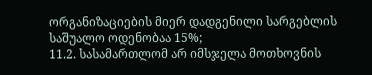ორგანიზაციების მიერ დადგენილი სარგებლის საშუალო ოდენობაა 15%;
11.2. სასამართლომ არ იმსჯელა მოთხოვნის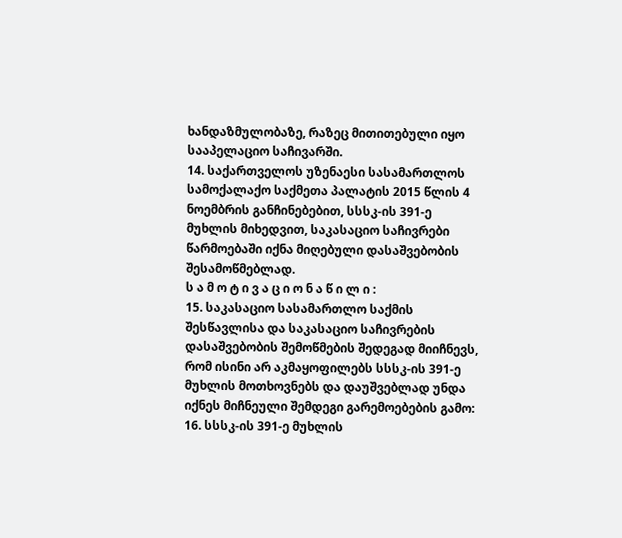ხანდაზმულობაზე, რაზეც მითითებული იყო სააპელაციო საჩივარში.
14. საქართველოს უზენაესი სასამართლოს სამოქალაქო საქმეთა პალატის 2015 წლის 4 ნოემბრის განჩინებებით, სსსკ-ის 391-ე მუხლის მიხედვით, საკასაციო საჩივრები წარმოებაში იქნა მიღებული დასაშვებობის შესამოწმებლად.
ს ა მ ო ტ ი ვ ა ც ი ო ნ ა წ ი ლ ი :
15. საკასაციო სასამართლო საქმის შესწავლისა და საკასაციო საჩივრების დასაშვებობის შემოწმების შედეგად მიიჩნევს, რომ ისინი არ აკმაყოფილებს სსსკ-ის 391-ე მუხლის მოთხოვნებს და დაუშვებლად უნდა იქნეს მიჩნეული შემდეგი გარემოებების გამო:
16. სსსკ-ის 391-ე მუხლის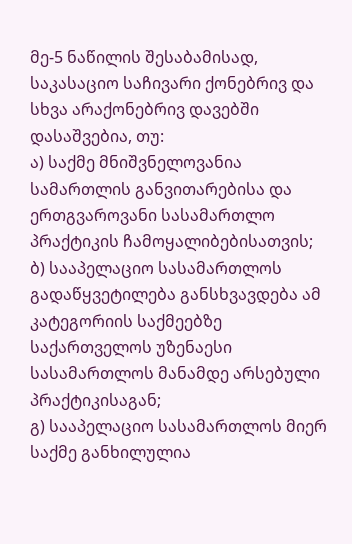მე-5 ნაწილის შესაბამისად, საკასაციო საჩივარი ქონებრივ და სხვა არაქონებრივ დავებში დასაშვებია, თუ:
ა) საქმე მნიშვნელოვანია სამართლის განვითარებისა და ერთგვაროვანი სასამართლო პრაქტიკის ჩამოყალიბებისათვის;
ბ) სააპელაციო სასამართლოს გადაწყვეტილება განსხვავდება ამ კატეგორიის საქმეებზე საქართველოს უზენაესი სასამართლოს მანამდე არსებული პრაქტიკისაგან;
გ) სააპელაციო სასამართლოს მიერ საქმე განხილულია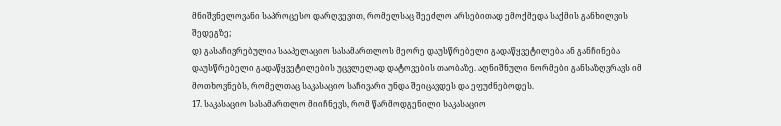მნიშვნელოვანი საპროცესო დარღვევით, რომელსაც შეეძლო არსებითად ემოქმედა საქმის განხილვის შედეგზე;
დ) გასაჩივრებულია სააპელაციო სასამართლოს მეორე დაუსწრებელი გადაწყვეტილება ან განჩინება დაუსწრებელი გადაწყვეტილების უცვლელად დატოვების თაობაზე. აღნიშნული ნორმები განსაზღვრავს იმ მოთხოვნებს, რომელთაც საკასაციო საჩივარი უნდა შეიცავდეს და ეფუძნებოდეს.
17. საკასაციო სასამართლო მიიჩნევს, რომ წარმოდგენილი საკასაციო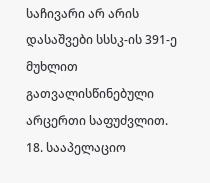საჩივარი არ არის დასაშვები სსსკ-ის 391-ე მუხლით გათვალისწინებული არცერთი საფუძვლით.
18. სააპელაციო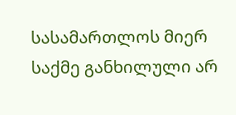სასამართლოს მიერ საქმე განხილული არ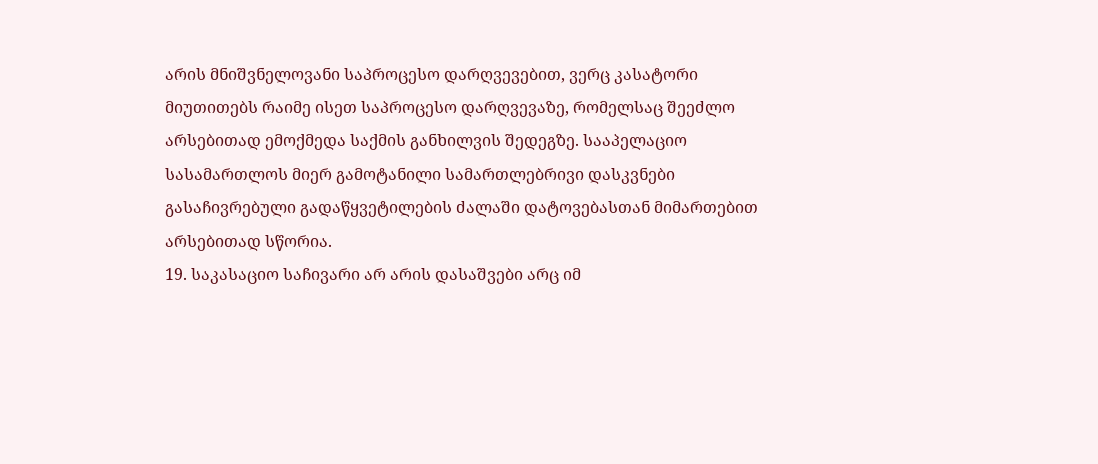არის მნიშვნელოვანი საპროცესო დარღვევებით, ვერც კასატორი მიუთითებს რაიმე ისეთ საპროცესო დარღვევაზე, რომელსაც შეეძლო არსებითად ემოქმედა საქმის განხილვის შედეგზე. სააპელაციო სასამართლოს მიერ გამოტანილი სამართლებრივი დასკვნები გასაჩივრებული გადაწყვეტილების ძალაში დატოვებასთან მიმართებით არსებითად სწორია.
19. საკასაციო საჩივარი არ არის დასაშვები არც იმ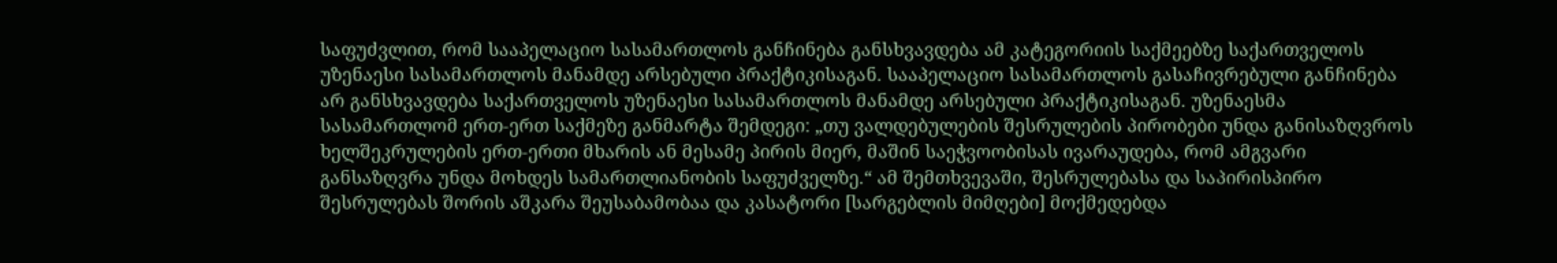საფუძვლით, რომ სააპელაციო სასამართლოს განჩინება განსხვავდება ამ კატეგორიის საქმეებზე საქართველოს უზენაესი სასამართლოს მანამდე არსებული პრაქტიკისაგან. სააპელაციო სასამართლოს გასაჩივრებული განჩინება არ განსხვავდება საქართველოს უზენაესი სასამართლოს მანამდე არსებული პრაქტიკისაგან. უზენაესმა სასამართლომ ერთ-ერთ საქმეზე განმარტა შემდეგი: „თუ ვალდებულების შესრულების პირობები უნდა განისაზღვროს ხელშეკრულების ერთ-ერთი მხარის ან მესამე პირის მიერ, მაშინ საეჭვოობისას ივარაუდება, რომ ამგვარი განსაზღვრა უნდა მოხდეს სამართლიანობის საფუძველზე.“ ამ შემთხვევაში, შესრულებასა და საპირისპირო შესრულებას შორის აშკარა შეუსაბამობაა და კასატორი [სარგებლის მიმღები] მოქმედებდა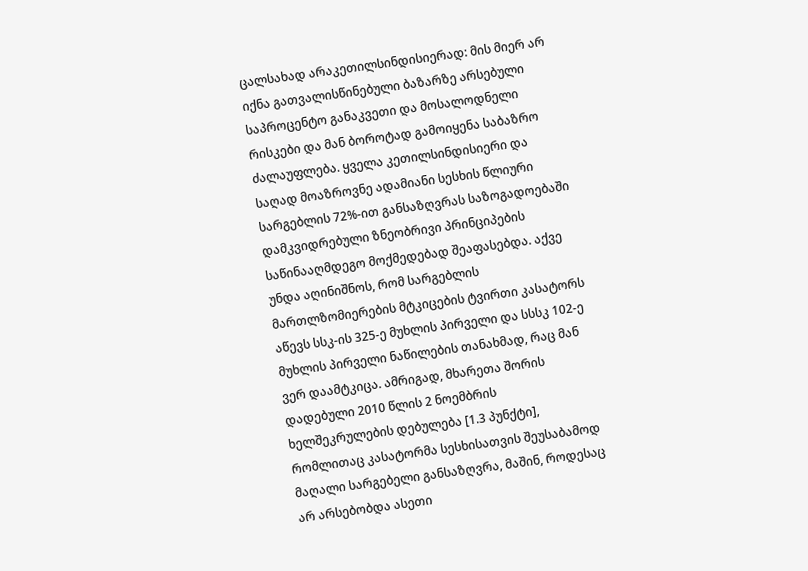ცალსახად არაკეთილსინდისიერად: მის მიერ არ იქნა გათვალისწინებული ბაზარზე არსებული საპროცენტო განაკვეთი და მოსალოდნელი რისკები და მან ბოროტად გამოიყენა საბაზრო ძალაუფლება. ყველა კეთილსინდისიერი და საღად მოაზროვნე ადამიანი სესხის წლიური სარგებლის 72%-ით განსაზღვრას საზოგადოებაში დამკვიდრებული ზნეობრივი პრინციპების საწინააღმდეგო მოქმედებად შეაფასებდა. აქვე უნდა აღინიშნოს, რომ სარგებლის მართლზომიერების მტკიცების ტვირთი კასატორს აწევს სსკ-ის 325-ე მუხლის პირველი და სსსკ 102-ე მუხლის პირველი ნაწილების თანახმად, რაც მან ვერ დაამტკიცა. ამრიგად, მხარეთა შორის დადებული 2010 წლის 2 ნოემბრის ხელშეკრულების დებულება [1.3 პუნქტი], რომლითაც კასატორმა სესხისათვის შეუსაბამოდ მაღალი სარგებელი განსაზღვრა, მაშინ, როდესაც არ არსებობდა ასეთი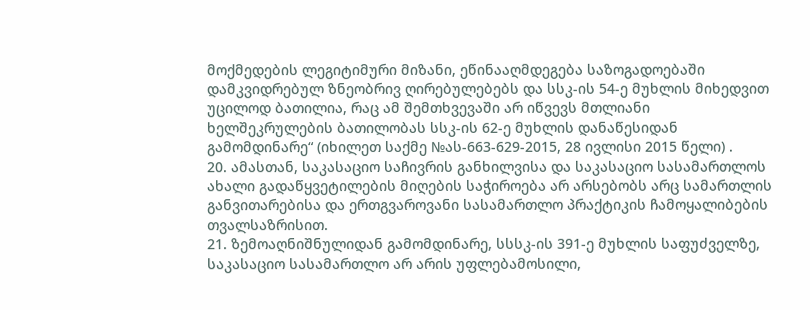მოქმედების ლეგიტიმური მიზანი, ეწინააღმდეგება საზოგადოებაში დამკვიდრებულ ზნეობრივ ღირებულებებს და სსკ-ის 54-ე მუხლის მიხედვით უცილოდ ბათილია, რაც ამ შემთხვევაში არ იწვევს მთლიანი ხელშეკრულების ბათილობას სსკ-ის 62-ე მუხლის დანაწესიდან გამომდინარე“ (იხილეთ საქმე №ას-663-629-2015, 28 ივლისი 2015 წელი) .
20. ამასთან, საკასაციო საჩივრის განხილვისა და საკასაციო სასამართლოს ახალი გადაწყვეტილების მიღების საჭიროება არ არსებობს არც სამართლის განვითარებისა და ერთგვაროვანი სასამართლო პრაქტიკის ჩამოყალიბების თვალსაზრისით.
21. ზემოაღნიშნულიდან გამომდინარე, სსსკ-ის 391-ე მუხლის საფუძველზე, საკასაციო სასამართლო არ არის უფლებამოსილი,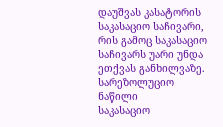დაუშვას კასატორის საკასაციო საჩივარი, რის გამოც საკასაციო საჩივარს უარი უნდა ეთქვას განხილვაზე.
სარეზოლუციო ნაწილი
საკასაციო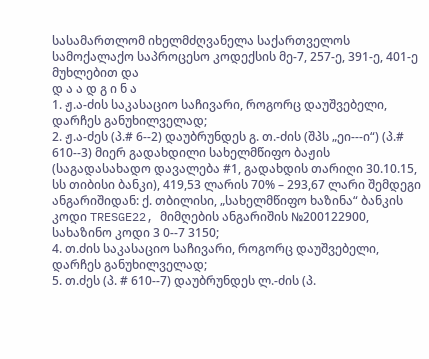სასამართლომ იხელმძღვანელა საქართველოს სამოქალაქო საპროცესო კოდექსის მე-7, 257-ე, 391-ე, 401-ე მუხლებით და
დ ა ა დ გ ი ნ ა
1. ჟ.ა-ძის საკასაციო საჩივარი, როგორც დაუშვებელი, დარჩეს განუხილველად;
2. ჟ.ა-ძეს (პ.# 6--2) დაუბრუნდეს გ. თ.-ძის (შპს „ეი---ი“) (პ.# 610--3) მიერ გადახდილი სახელმწიფო ბაჟის (საგადასახადო დავალება #1, გადახდის თარიღი 30.10.15, სს თიბისი ბანკი), 419,53 ლარის 70% – 293,67 ლარი შემდეგი ანგარიშიდან: ქ. თბილისი, „სახელმწიფო ხაზინა“ ბანკის კოდი TRESGE22, მიმღების ანგარიშის №200122900, სახაზინო კოდი 3 0--7 3150;
4. თ.ძის საკასაციო საჩივარი, როგორც დაუშვებელი, დარჩეს განუხილველად;
5. თ.ძეს (პ. # 610--7) დაუბრუნდეს ლ.-ძის (პ.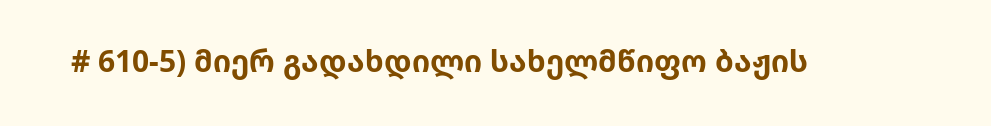# 610-5) მიერ გადახდილი სახელმწიფო ბაჟის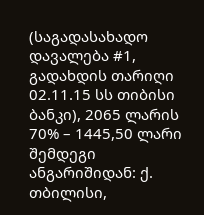(საგადასახადო დავალება #1, გადახდის თარიღი 02.11.15 სს თიბისი ბანკი), 2065 ლარის 70% – 1445,50 ლარი შემდეგი ანგარიშიდან: ქ. თბილისი,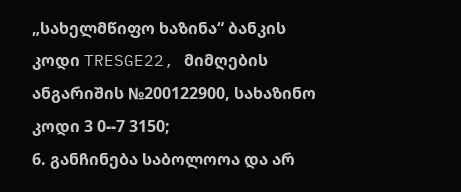„სახელმწიფო ხაზინა“ ბანკის კოდი TRESGE22, მიმღების ანგარიშის №200122900, სახაზინო კოდი 3 0--7 3150;
6. განჩინება საბოლოოა და არ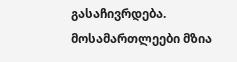გასაჩივრდება.
მოსამართლეები მზია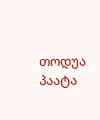თოდუა
პაატა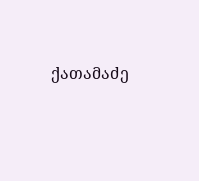ქათამაძე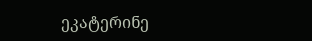ეკატერინე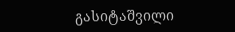გასიტაშვილი